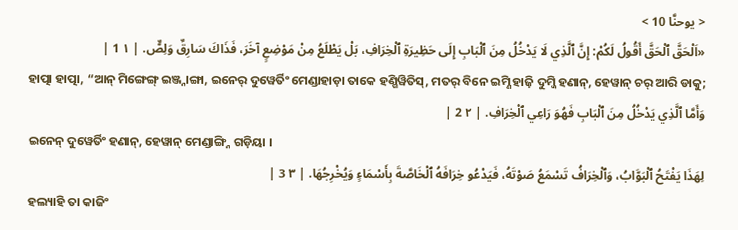< يوحنَّا 10 >
«اَلْحَقَّ ٱلْحَقَّ أَقُولُ لَكُمْ: إِنَّ ٱلَّذِي لَا يَدْخُلُ مِنَ ٱلْبَابِ إِلَى حَظِيرَةِ ٱلْخِرَافِ، بَلْ يَطْلَعُ مِنْ مَوْضِعٍ آخَرَ، فَذَاكَ سَارِقٌ وَلِصٌّ. | ١ 1 |
ହାତ୍ପା ହାତ୍ପା, “ଆନ୍ ମିଙ୍ଗେଙ୍ଗ୍ ଇଞ୍ଜ୍ନାଙ୍ଗା, ଇନେର୍ ଦୁୱେର୍ତିଂ ମେଣ୍ଡାହାଡ଼ା ତାକେ ହଣ୍ଗିୱିତିସ୍, ମତର୍ ବିନେ ଇମ୍ଣି ହାଜ଼ି ଦୁମ୍ଜି ହଣାନ୍, ହେୱାନ୍ ଚର୍ ଆରି ଡାକୁ;
وَأَمَّا ٱلَّذِي يَدْخُلُ مِنَ ٱلْبَابِ فَهُوَ رَاعِي ٱلْخِرَافِ. | ٢ 2 |
ଇନେନ୍ ଦୁୱେର୍ତିଂ ହଣାନ୍, ହେୱାନ୍ ମେଣ୍ଡାଙ୍ଗ୍ନି ଗଡ଼ିୟା ।
لِهَذَا يَفْتَحُ ٱلْبَوَّابُ، وَٱلْخِرَافُ تَسْمَعُ صَوْتَهُ، فَيَدْعُو خِرَافَهُ ٱلْخَاصَّةَ بِأَسْمَاءٍ وَيُخْرِجُهَا. | ٣ 3 |
ହଲ୍ୟାହି ତା କାଜିଂ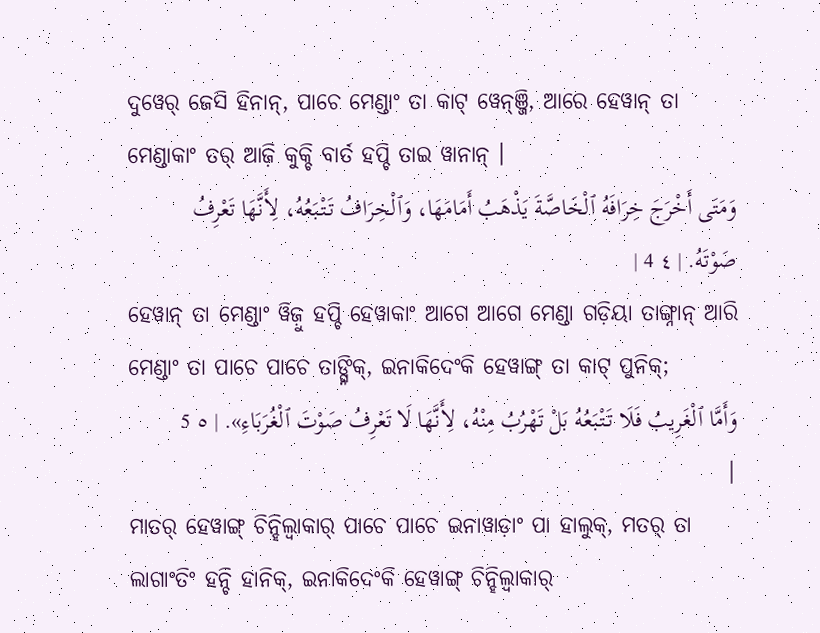ଦୁୱେର୍ ଜେସି ହିନାନ୍, ପାଚେ ମେଣ୍ଡାଂ ତା କାଟ୍ ୱେନ୍ଞ୍ଜି, ଆରେ ହେୱାନ୍ ତା ମେଣ୍ଡାକାଂ ତର୍ ଆଜ଼ି କୁକ୍ଚି ବାର୍ତ ହପ୍ଚି ତାଇ ୱାନାନ୍ ।
وَمَتَى أَخْرَجَ خِرَافَهُ ٱلْخَاصَّةَ يَذْهَبُ أَمَامَهَا، وَٱلْخِرَافُ تَتْبَعُهُ، لِأَنَّهَا تَعْرِفُ صَوْتَهُ. | ٤ 4 |
ହେୱାନ୍ ତା ମେଣ୍ଡାଂ ୱିଜ଼ୁ ହପ୍ଚି ହେୱାକାଂ ଆଗେ ଆଗେ ମେଣ୍ଡା ଗଡ଼ିୟା ତାଙ୍ଗ୍ନାନ୍ ଆରି ମେଣ୍ଡାଂ ତା ପାଚେ ପାଚେ ତାଙ୍ଗ୍ନିକ୍, ଇନାକିଦେଂକି ହେୱାଙ୍ଗ୍ ତା କାଟ୍ ପୁନିକ୍;
وَأَمَّا ٱلْغَرِيبُ فَلَا تَتْبَعُهُ بَلْ تَهْرُبُ مِنْهُ، لِأَنَّهَا لَا تَعْرِفُ صَوْتَ ٱلْغُرَبَاءِ». | ٥ 5 |
ମାତର୍ ହେୱାଙ୍ଗ୍ ଚିନ୍ହିଲ୍ୱାକାର୍ ପାଚେ ପାଚେ ଇନାୱାଡ଼ାଂ ପା ହାଲୁକ୍, ମତର୍ ତା ଲାଗାଂତିଂ ହନ୍ଚି ହାନିକ୍, ଇନାକିଦେଂକି ହେୱାଙ୍ଗ୍ ଚିନ୍ହିଲ୍ୱାକାର୍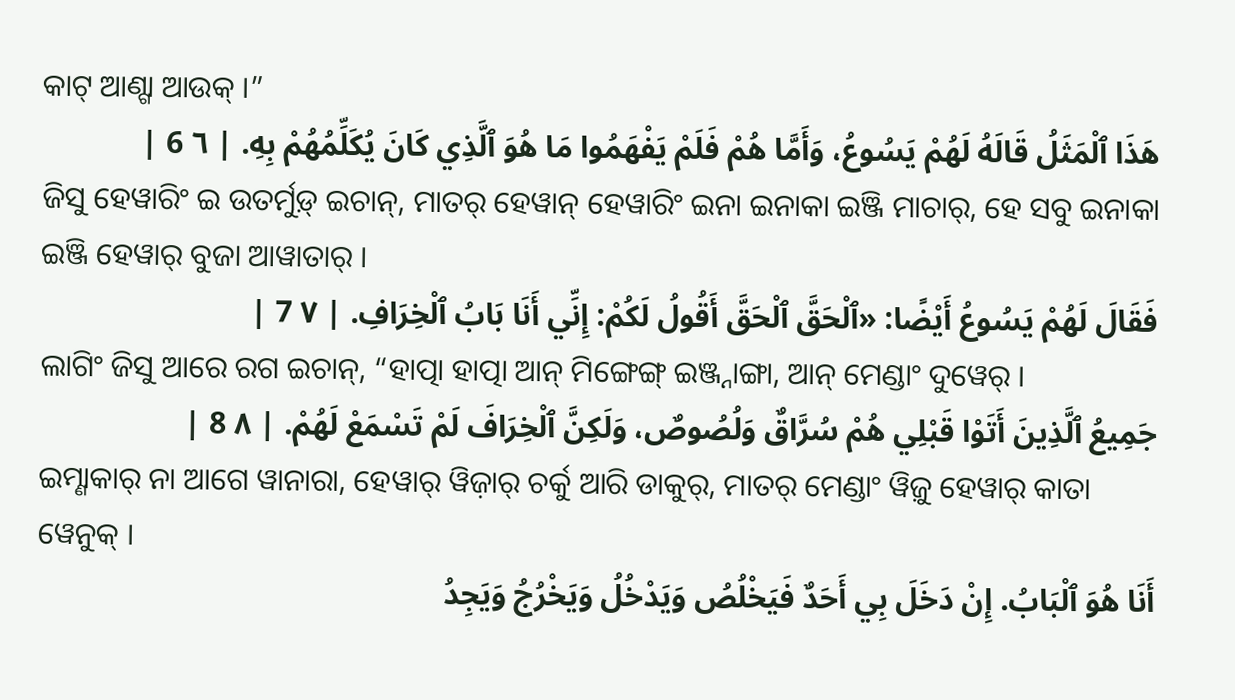କାଟ୍ ଆଣ୍ଗା ଆଉକ୍ ।”
هَذَا ٱلْمَثَلُ قَالَهُ لَهُمْ يَسُوعُ، وَأَمَّا هُمْ فَلَمْ يَفْهَمُوا مَا هُوَ ٱلَّذِي كَانَ يُكَلِّمُهُمْ بِهِ. | ٦ 6 |
ଜିସୁ ହେୱାରିଂ ଇ ଉତର୍ମୁଡ଼୍ ଇଚାନ୍, ମାତର୍ ହେୱାନ୍ ହେୱାରିଂ ଇନା ଇନାକା ଇଞ୍ଜି ମାଚାର୍, ହେ ସବୁ ଇନାକା ଇଞ୍ଜି ହେୱାର୍ ବୁଜା ଆୱାତାର୍ ।
فَقَالَ لَهُمْ يَسُوعُ أَيْضًا: «ٱلْحَقَّ ٱلْحَقَّ أَقُولُ لَكُمْ: إِنِّي أَنَا بَابُ ٱلْخِرَافِ. | ٧ 7 |
ଲାଗିଂ ଜିସୁ ଆରେ ରଗ ଇଚାନ୍, “ହାତ୍ପା ହାତ୍ପା ଆନ୍ ମିଙ୍ଗେଙ୍ଗ୍ ଇଞ୍ଜ୍ନାଙ୍ଗା, ଆନ୍ ମେଣ୍ଡାଂ ଦୁୱେର୍ ।
جَمِيعُ ٱلَّذِينَ أَتَوْا قَبْلِي هُمْ سُرَّاقٌ وَلُصُوصٌ، وَلَكِنَّ ٱلْخِرَافَ لَمْ تَسْمَعْ لَهُمْ. | ٨ 8 |
ଇମ୍ଣାକାର୍ ନା ଆଗେ ୱାନାରା, ହେୱାର୍ ୱିଜ଼ାର୍ ଚର୍କୁ ଆରି ଡାକୁର୍, ମାତର୍ ମେଣ୍ଡାଂ ୱିଜ଼ୁ ହେୱାର୍ କାତା ୱେନୁକ୍ ।
أَنَا هُوَ ٱلْبَابُ. إِنْ دَخَلَ بِي أَحَدٌ فَيَخْلُصُ وَيَدْخُلُ وَيَخْرُجُ وَيَجِدُ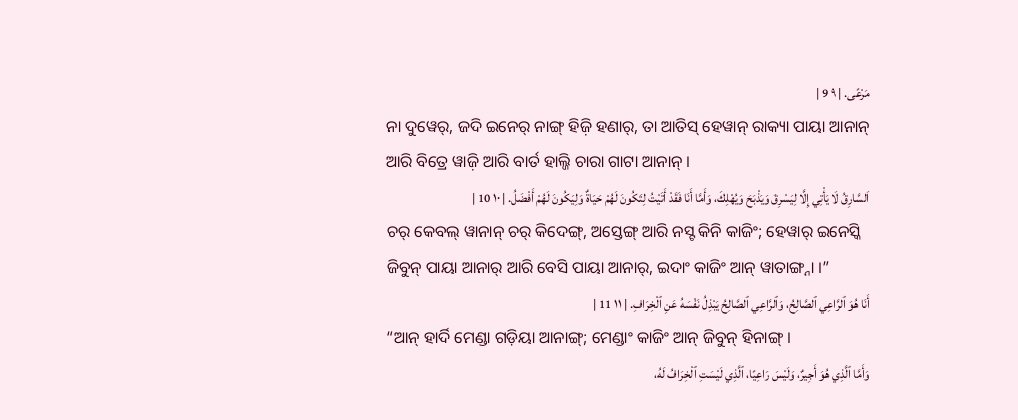مَرْعًى. | ٩ 9 |
ନା ଦୁୱେର୍, ଜଦି ଇନେର୍ ନାଙ୍ଗ୍ ହିଜ଼ି ହଣାର୍, ତା ଆତିସ୍ ହେୱାନ୍ ରାକ୍ୟା ପାୟା ଆନାନ୍ ଆରି ବିତ୍ରେ ୱାଜ଼ି ଆରି ବାର୍ତ ହାଲ୍ଜି ଚାରା ଗାଟା ଆନାନ୍ ।
اَلسَّارِقُ لَا يَأْتِي إِلَّا لِيَسْرِقَ وَيَذْبَحَ وَيُهْلِكَ، وَأَمَّا أَنَا فَقَدْ أَتَيْتُ لِتَكُونَ لَهُمْ حَيَاةٌ وَلِيَكُونَ لَهُمْ أَفْضَلُ. | ١٠ 10 |
ଚର୍ କେବଲ୍ ୱାନାନ୍ ଚର୍ କିଦେଙ୍ଗ୍, ଅସ୍ତେଙ୍ଗ୍ ଆରି ନସ୍ଟ କିନି କାଜିଂ; ହେୱାର୍ ଇନେସ୍କି ଜିବୁନ୍ ପାୟା ଆନାର୍ ଆରି ବେସି ପାୟା ଆନାର୍, ଇଦାଂ କାଜିଂ ଆନ୍ ୱାତାଙ୍ଗ୍ନା ।”
أَنَا هُوَ ٱلرَّاعِي ٱلصَّالِحُ، وَٱلرَّاعِي ٱلصَّالِحُ يَبْذِلُ نَفْسَهُ عَنِ ٱلْخِرَافِ. | ١١ 11 |
“ଆନ୍ ହାର୍ଦି ମେଣ୍ଡା ଗଡ଼ିୟା ଆନାଙ୍ଗ୍; ମେଣ୍ଡାଂ କାଜିଂ ଆନ୍ ଜିବୁନ୍ ହିନାଙ୍ଗ୍ ।
وَأَمَّا ٱلَّذِي هُوَ أَجِيرٌ، وَلَيْسَ رَاعِيًا، ٱلَّذِي لَيْسَتِ ٱلْخِرَافُ لَهُ،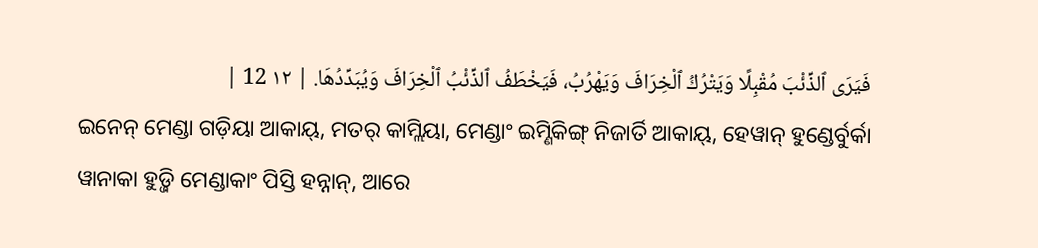فَيَرَى ٱلذِّئْبَ مُقْبِلًا وَيَتْرُكُ ٱلْخِرَافَ وَيَهْرُبُ، فَيَخْطَفُ ٱلذِّئْبُ ٱلْخِرَافَ وَيُبَدِّدُهَا. | ١٢ 12 |
ଇନେନ୍ ମେଣ୍ଡା ଗଡ଼ିୟା ଆକାୟ୍, ମତର୍ କାମ୍ଲିୟା, ମେଣ୍ଡାଂ ଇମ୍ଣିକିଙ୍ଗ୍ ନିଜାର୍ତି ଆକାୟ୍, ହେୱାନ୍ ହୁଣ୍ଡେର୍ବୁର୍କା ୱାନାକା ହୁଡ଼୍ଜି ମେଣ୍ଡାକାଂ ପିସ୍ତି ହନ୍ନାନ୍, ଆରେ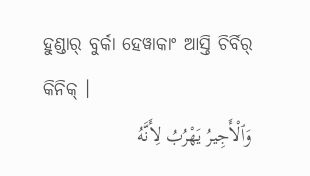ହୁଣ୍ଡାର୍ ବୁର୍କା ହେୱାକାଂ ଆସ୍ତି ଚିର୍ବିର୍ କିନିକ୍ ।
وَٱلْأَجِيرُ يَهْرُبُ لِأَنَّهُ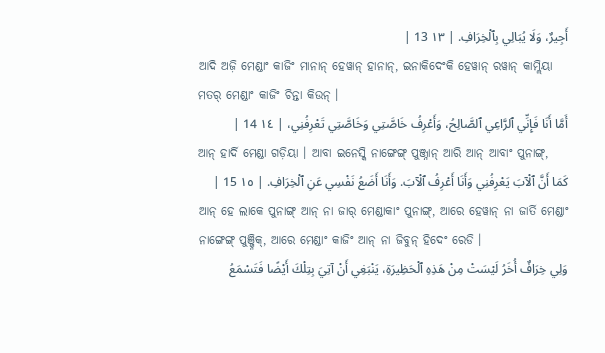أَجِيرٌ، وَلَا يُبَالِي بِٱلْخِرَافِ. | ١٣ 13 |
ଆଦି ଅଜ଼ି ମେଣ୍ଡାଂ କାଜିଂ ମାନାନ୍ ହେୱାନ୍ ହାନାନ୍, ଇନାକିଦେଂକି ହେୱାନ୍ ରୱାନ୍ କାମ୍ଲିୟା ମତର୍ ମେଣ୍ଡାଂ କାଜିଂ ଚିନ୍ତା କିଉନ୍ ।
أَمَّا أَنَا فَإِنِّي ٱلرَّاعِي ٱلصَّالِحُ، وَأَعْرِفُ خَاصَّتِي وَخَاصَّتِي تَعْرِفُنِي، | ١٤ 14 |
ଆନ୍ ହାର୍ଦି ମେଣ୍ଡା ଗଡ଼ିୟା । ଆବା ଇନେସ୍କି ନାଙ୍ଗେଙ୍ଗ୍ ପୁଞ୍ଜ୍ନାନ୍ ଆରି ଆନ୍ ଆବାଂ ପୁନାଙ୍ଗ୍,
كَمَا أَنَّ ٱلْآبَ يَعْرِفُنِي وَأَنَا أَعْرِفُ ٱلْآبَ. وَأَنَا أَضَعُ نَفْسِي عَنِ ٱلْخِرَافِ. | ١٥ 15 |
ଆନ୍ ହେ ଲାକେ ପୁନାଙ୍ଗ୍ ଆନ୍ ନା ଜାର୍ ମେଣ୍ଡାକାଂ ପୁନାଙ୍ଗ୍, ଆରେ ହେୱାନ୍ ନା ଜାର୍ତି ମେଣ୍ଡାଂ ନାଙ୍ଗେଙ୍ଗ୍ ପୁଞ୍ଜ୍ନିକ୍, ଆରେ ମେଣ୍ଡାଂ କାଜିଂ ଆନ୍ ନା ଜିବୁନ୍ ହିଦେଂ ରେଡି ।
وَلِي خِرَافٌ أُخَرُ لَيْسَتْ مِنْ هَذِهِ ٱلْحَظِيرَةِ، يَنْبَغِي أَنْ آتِيَ بِتِلْكَ أَيْضًا فَتَسْمَعُ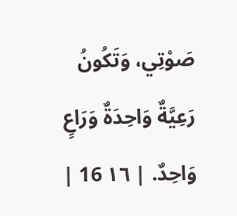صَوْتِي، وَتَكُونُ رَعِيَّةٌ وَاحِدَةٌ وَرَاعٍ وَاحِدٌ. | ١٦ 16 |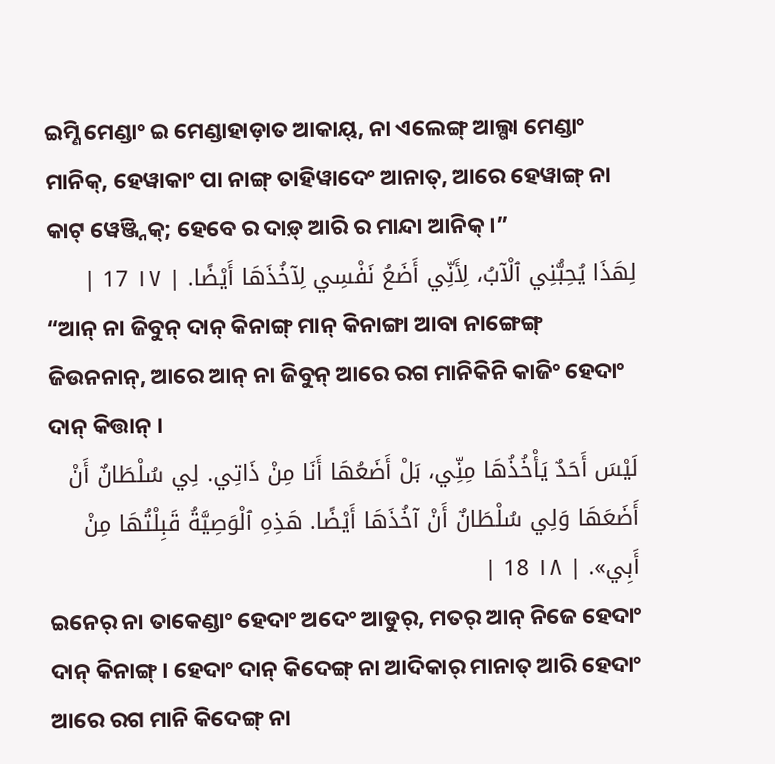ଇମ୍ଣି ମେଣ୍ଡାଂ ଇ ମେଣ୍ଡାହାଡ଼ାତ ଆକାୟ୍, ନା ଏଲେଙ୍ଗ୍ ଆଲ୍ଗା ମେଣ୍ଡାଂ ମାନିକ୍, ହେୱାକାଂ ପା ନାଙ୍ଗ୍ ତାହିୱାଦେଂ ଆନାତ୍, ଆରେ ହେୱାଙ୍ଗ୍ ନା କାଟ୍ ୱେଞ୍ଜ୍ନିକ୍; ହେବେ ର ଦାଡ଼୍ ଆରି ର ମାନ୍ଦା ଆନିକ୍ ।”
لِهَذَا يُحِبُّنِي ٱلْآبُ، لِأَنِّي أَضَعُ نَفْسِي لِآخُذَهَا أَيْضًا. | ١٧ 17 |
“ଆନ୍ ନା ଜିବୁନ୍ ଦାନ୍ କିନାଙ୍ଗ୍ ମାନ୍ କିନାଙ୍ଗା ଆବା ନାଙ୍ଗେଙ୍ଗ୍ ଜିଉନନାନ୍, ଆରେ ଆନ୍ ନା ଜିବୁନ୍ ଆରେ ରଗ ମାନିକିନି କାଜିଂ ହେଦାଂ ଦାନ୍ କିତ୍ତାନ୍ ।
لَيْسَ أَحَدٌ يَأْخُذُهَا مِنِّي، بَلْ أَضَعُهَا أَنَا مِنْ ذَاتِي. لِي سُلْطَانٌ أَنْ أَضَعَهَا وَلِي سُلْطَانٌ أَنْ آخُذَهَا أَيْضًا. هَذِهِ ٱلْوَصِيَّةُ قَبِلْتُهَا مِنْ أَبِي». | ١٨ 18 |
ଇନେର୍ ନା ତାକେଣ୍ଡାଂ ହେଦାଂ ଅଦେଂ ଆଡୁର୍, ମତର୍ ଆନ୍ ନିଜେ ହେଦାଂ ଦାନ୍ କିନାଙ୍ଗ୍ । ହେଦାଂ ଦାନ୍ କିଦେଙ୍ଗ୍ ନା ଆଦିକାର୍ ମାନାତ୍ ଆରି ହେଦାଂ ଆରେ ରଗ ମାନି କିଦେଙ୍ଗ୍ ନା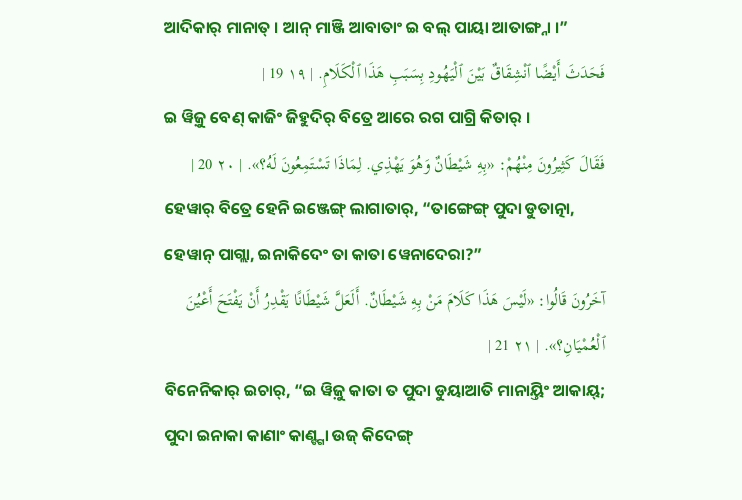ଆଦିକାର୍ ମାନାତ୍ । ଆନ୍ ମାଞ୍ଜି ଆବାତାଂ ଇ ବଲ୍ ପାୟା ଆତାଙ୍ଗ୍ନା ।”
فَحَدَثَ أَيْضًا ٱنْشِقَاقٌ بَيْنَ ٱلْيَهُودِ بِسَبَبِ هَذَا ٱلْكَلَامِ. | ١٩ 19 |
ଇ ୱିଜ଼ୁ ବେଣ୍ କାଜିଂ ଜିହୁଦିର୍ ବିତ୍ରେ ଆରେ ରଗ ପାଗ୍ରି କିତାର୍ ।
فَقَالَ كَثِيرُونَ مِنْهُمْ: «بِهِ شَيْطَانٌ وَهُوَ يَهْذِي. لِمَاذَا تَسْتَمِعُونَ لَهُ؟». | ٢٠ 20 |
ହେୱାର୍ ବିତ୍ରେ ହେନି ଇଞ୍ଜେଙ୍ଗ୍ ଲାଗାତାର୍, “ତାଙ୍ଗେଙ୍ଗ୍ ପୁଦା ଡୁତାତ୍ନା, ହେୱାନ୍ ପାଗ୍ଲା, ଇନାକିଦେଂ ତା କାତା ୱେନାଦେରା?”
آخَرُونَ قَالُوا: «لَيْسَ هَذَا كَلَامَ مَنْ بِهِ شَيْطَانٌ. أَلَعَلَّ شَيْطَانًا يَقْدِرُ أَنْ يَفْتَحَ أَعْيُنَ ٱلْعُمْيَانِ؟». | ٢١ 21 |
ବିନେନିକାର୍ ଇଚାର୍, “ଇ ୱିଜ଼ୁ କାତା ତ ପୁଦା ଡୁୟାଆତି ମାନାୟ୍ତିଂ ଆକାୟ୍; ପୁଦା ଇନାକା କାଣାଂ କାଣ୍ଙ୍ଗା ଉଜ୍ କିଦେଙ୍ଗ୍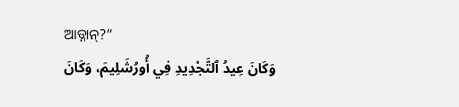ଆଡ୍ନାନ୍?”
وَكَانَ عِيدُ ٱلتَّجْدِيدِ فِي أُورُشَلِيمَ، وَكَانَ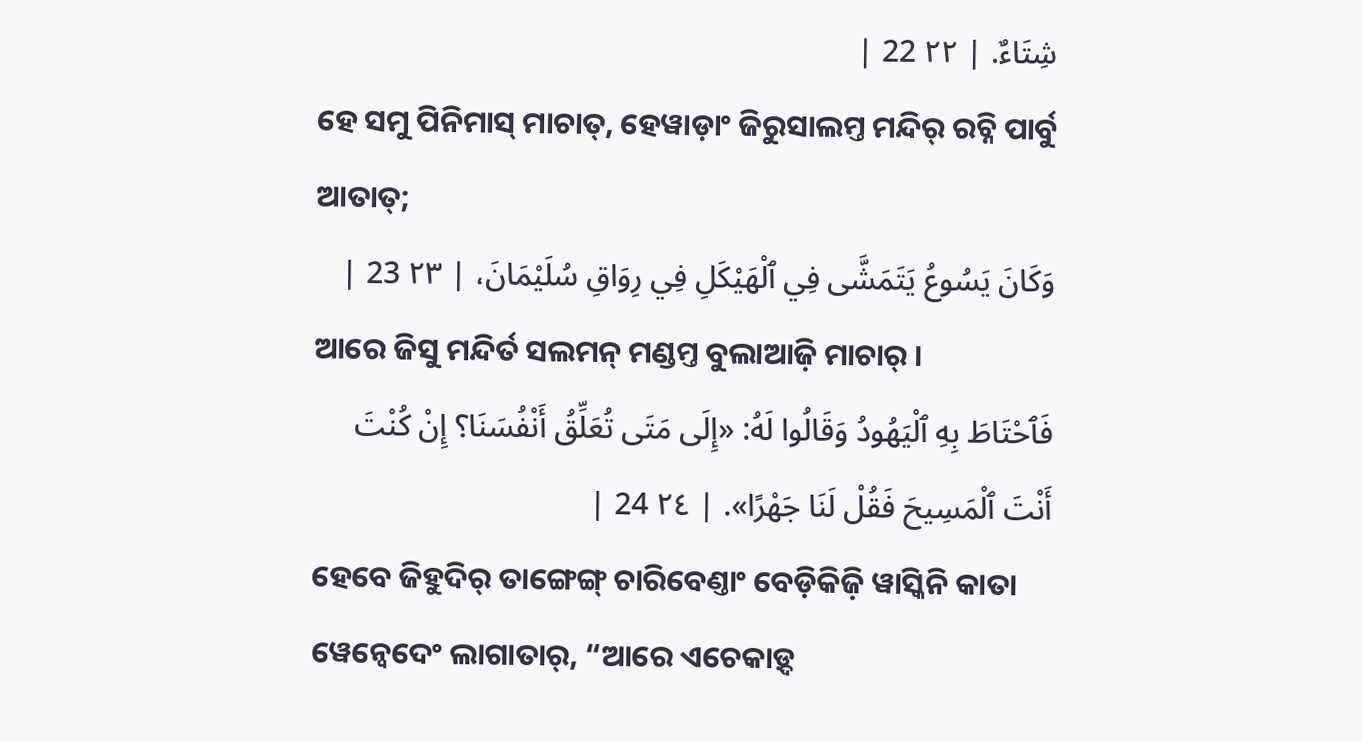شِتَاءٌ. | ٢٢ 22 |
ହେ ସମୁ ପିନିମାସ୍ ମାଚାତ୍, ହେୱାଡ଼ାଂ ଜିରୁସାଲମ୍ତ ମନ୍ଦିର୍ ରଚ୍ନି ପାର୍ବୁ ଆତାତ୍;
وَكَانَ يَسُوعُ يَتَمَشَّى فِي ٱلْهَيْكَلِ فِي رِوَاقِ سُلَيْمَانَ، | ٢٣ 23 |
ଆରେ ଜିସୁ ମନ୍ଦିର୍ତ ସଲମନ୍ ମଣ୍ଡମ୍ତ ବୁଲାଆଜ଼ି ମାଚାର୍ ।
فَٱحْتَاطَ بِهِ ٱلْيَهُودُ وَقَالُوا لَهُ: «إِلَى مَتَى تُعَلِّقُ أَنْفُسَنَا؟ إِنْ كُنْتَ أَنْتَ ٱلْمَسِيحَ فَقُلْ لَنَا جَهْرًا». | ٢٤ 24 |
ହେବେ ଜିହୁଦିର୍ ତାଙ୍ଗେଙ୍ଗ୍ ଚାରିବେଣ୍ତାଂ ବେଡ଼ିକିଜ଼ି ୱାସ୍କିନି କାତା ୱେନ୍ବେଦେଂ ଲାଗାତାର୍, “ଆରେ ଏଚେକାଡ଼୍ଦ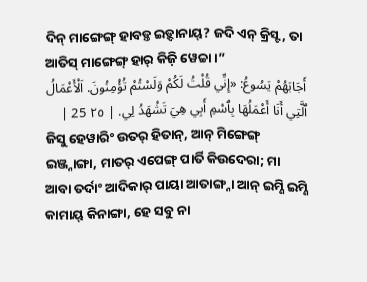ଦିନ୍ ମାଙ୍ଗେଙ୍ଗ୍ ହାବଡ଼୍ତ ଇଡ଼୍ଦାନାୟ୍? ଜଦି ଏନ୍ କ୍ରିସ୍ଟ, ତା ଆତିସ୍ ମାଙ୍ଗେଙ୍ଗ୍ ହାର୍ କିଜ଼ି ୱେଚ୍ଚା ।”
أَجَابَهُمْ يَسُوعُ: «إِنِّي قُلْتُ لَكُمْ وَلَسْتُمْ تُؤْمِنُونَ. اَلْأَعْمَالُ ٱلَّتِي أَنَا أَعْمَلُهَا بِٱسْمِ أَبِي هِيَ تَشْهَدُ لِي. | ٢٥ 25 |
ଜିସୁ ହେୱାରିଂ ଉତର୍ ହିତାନ୍, ଆନ୍ ମିଙ୍ଗେଙ୍ଗ୍ ଇଞ୍ଜ୍ନାଙ୍ଗା, ମାତର୍ ଏପେଙ୍ଗ୍ ପାର୍ତି କିଉଦେରା; ମା ଆବା ତର୍ଦାଂ ଆଦିକାର୍ ପାୟା ଆତାଙ୍ଗ୍ନା ଆନ୍ ଇମ୍ଣି ଇମ୍ଣି କାମାୟ୍ କିନାଙ୍ଗା, ହେ ସବୁ ନା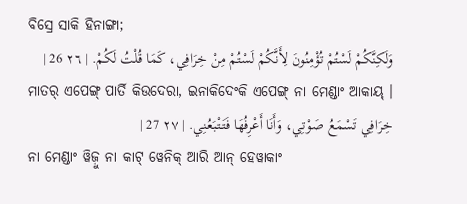ବିସ୍ରେ ସାକି ହିନାଙ୍ଗା;
وَلَكِنَّكُمْ لَسْتُمْ تُؤْمِنُونَ لِأَنَّكُمْ لَسْتُمْ مِنْ خِرَافِي، كَمَا قُلْتُ لَكُمْ. | ٢٦ 26 |
ମାତର୍ ଏପେଙ୍ଗ୍ ପାର୍ତି କିଉଦେରା, ଇନାକିଦେଂକି ଏପେଙ୍ଗ୍ ନା ମେଣ୍ଡାଂ ଆକାୟ୍ ।
خِرَافِي تَسْمَعُ صَوْتِي، وَأَنَا أَعْرِفُهَا فَتَتْبَعُنِي. | ٢٧ 27 |
ନା ମେଣ୍ଡାଂ ୱିଜ଼ୁ ନା କାଟ୍ ୱେନିକ୍ ଆରି ଆନ୍ ହେୱାକାଂ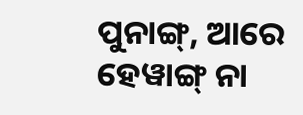ପୁନାଙ୍ଗ୍, ଆରେ ହେୱାଙ୍ଗ୍ ନା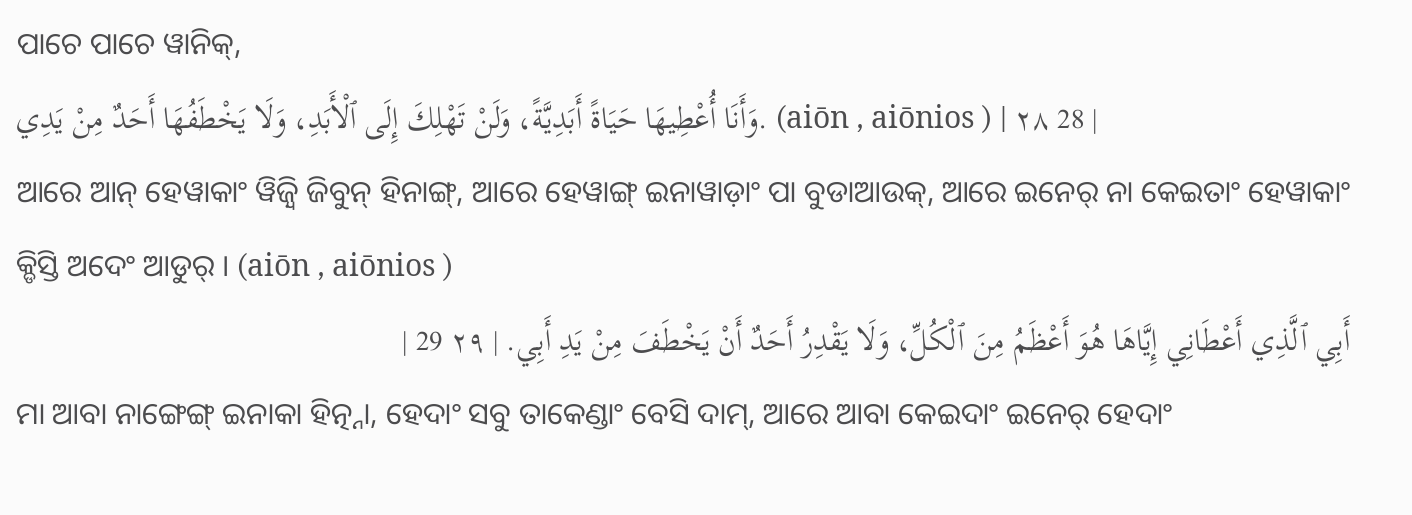ପାଚେ ପାଚେ ୱାନିକ୍,
وَأَنَا أُعْطِيهَا حَيَاةً أَبَدِيَّةً، وَلَنْ تَهْلِكَ إِلَى ٱلْأَبَدِ، وَلَا يَخْطَفُهَا أَحَدٌ مِنْ يَدِي. (aiōn , aiōnios ) | ٢٨ 28 |
ଆରେ ଆନ୍ ହେୱାକାଂ ୱିଜ଼୍ୱି ଜିବୁନ୍ ହିନାଙ୍ଗ୍, ଆରେ ହେୱାଙ୍ଗ୍ ଇନାୱାଡ଼ାଂ ପା ବୁଡାଆଉକ୍, ଆରେ ଇନେର୍ ନା କେଇତାଂ ହେୱାକାଂ କ୍ଡିସ୍ତି ଅଦେଂ ଆଡୁର୍ । (aiōn , aiōnios )
أَبِي ٱلَّذِي أَعْطَانِي إِيَّاهَا هُوَ أَعْظَمُ مِنَ ٱلْكُلِّ، وَلَا يَقْدِرُ أَحَدٌ أَنْ يَخْطَفَ مِنْ يَدِ أَبِي. | ٢٩ 29 |
ମା ଆବା ନାଙ୍ଗେଙ୍ଗ୍ ଇନାକା ହିତ୍ନ୍ନା, ହେଦାଂ ସବୁ ତାକେଣ୍ଡାଂ ବେସି ଦାମ୍, ଆରେ ଆବା କେଇଦାଂ ଇନେର୍ ହେଦାଂ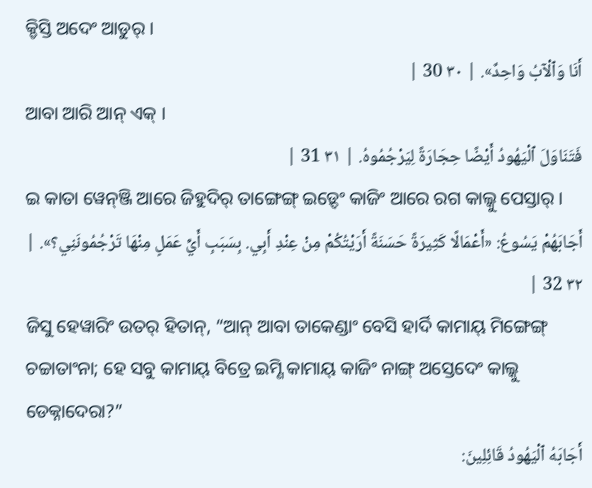କ୍ଡିସ୍ତି ଅଦେଂ ଆଡୁର୍ ।
أَنَا وَٱلْآبُ وَاحِدٌ». | ٣٠ 30 |
ଆବା ଆରି ଆନ୍ ଏକ୍ ।
فَتَنَاوَلَ ٱلْيَهُودُ أَيْضًا حِجَارَةً لِيَرْجُمُوهُ. | ٣١ 31 |
ଇ କାତା ୱେନ୍ଞ୍ଜି ଆରେ ଜିହୁଦିର୍ ତାଙ୍ଗେଙ୍ଗ୍ ଇଡ଼୍ଦେଂ କାଜିଂ ଆରେ ରଗ କାଲ୍କୁ ପେସ୍ତାର୍ ।
أَجَابَهُمْ يَسُوعُ: «أَعْمَالًا كَثِيرَةً حَسَنَةً أَرَيْتُكُمْ مِنْ عِنْدِ أَبِي. بِسَبَبِ أَيِّ عَمَلٍ مِنْهَا تَرْجُمُونَنِي؟». | ٣٢ 32 |
ଜିସୁ ହେୱାରିଂ ଉତର୍ ହିତାନ୍, “ଆନ୍ ଆବା ତାକେଣ୍ଡାଂ ବେସି ହାର୍ଦି କାମାୟ୍ ମିଙ୍ଗେଙ୍ଗ୍ ଚଚ୍ଚାତାଂନା; ହେ ସବୁ କାମାୟ୍ ବିତ୍ରେ ଇମ୍ଣି କାମାୟ୍ କାଜିଂ ନାଙ୍ଗ୍ ଅସ୍ତେଦେଂ କାଲ୍କୁ ଡେକ୍ନାଦେରା?”
أَجَابَهُ ٱلْيَهُودُ قَائِلِينَ: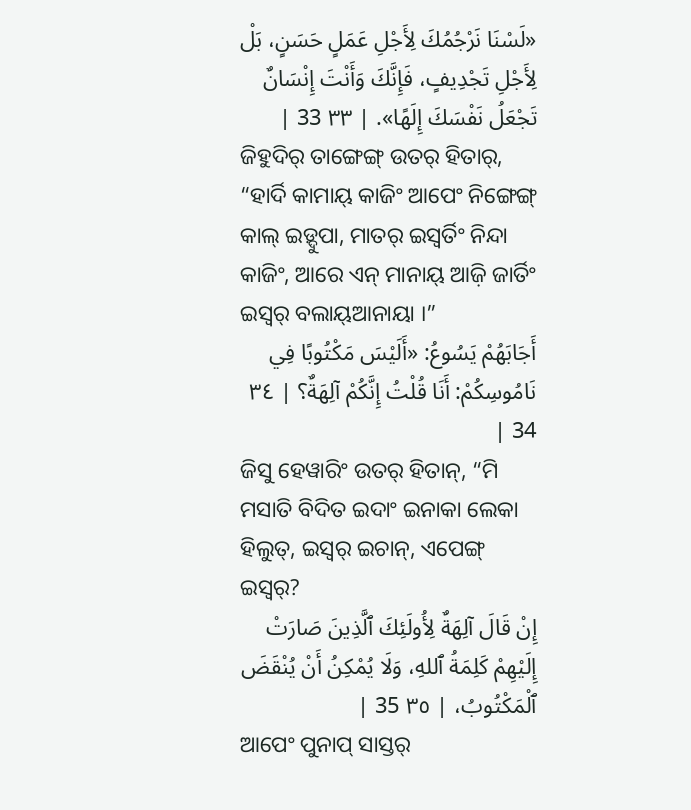«لَسْنَا نَرْجُمُكَ لِأَجْلِ عَمَلٍ حَسَنٍ، بَلْ لِأَجْلِ تَجْدِيفٍ، فَإِنَّكَ وَأَنْتَ إِنْسَانٌ تَجْعَلُ نَفْسَكَ إِلَهًا». | ٣٣ 33 |
ଜିହୁଦିର୍ ତାଙ୍ଗେଙ୍ଗ୍ ଉତର୍ ହିତାର୍, “ହାର୍ଦି କାମାୟ୍ କାଜିଂ ଆପେଂ ନିଙ୍ଗେଙ୍ଗ୍ କାଲ୍ ଇଡ଼୍ଦୁପା, ମାତର୍ ଇସ୍ୱର୍ତିଂ ନିନ୍ଦା କାଜିଂ, ଆରେ ଏନ୍ ମାନାୟ୍ ଆଜ଼ି ଜାର୍ତିଂ ଇସ୍ୱର୍ ବଲାୟ୍ଆନାୟା ।”
أَجَابَهُمْ يَسُوعُ: «أَلَيْسَ مَكْتُوبًا فِي نَامُوسِكُمْ: أَنَا قُلْتُ إِنَّكُمْ آلِهَةٌ؟ | ٣٤ 34 |
ଜିସୁ ହେୱାରିଂ ଉତର୍ ହିତାନ୍, “ମି ମସାତି ବିଦିତ ଇଦାଂ ଇନାକା ଲେକା ହିଲୁତ୍, ଇସ୍ୱର୍ ଇଚାନ୍, ଏପେଙ୍ଗ୍ ଇସ୍ୱର୍?
إِنْ قَالَ آلِهَةٌ لِأُولَئِكَ ٱلَّذِينَ صَارَتْ إِلَيْهِمْ كَلِمَةُ ٱللهِ، وَلَا يُمْكِنُ أَنْ يُنْقَضَ ٱلْمَكْتُوبُ، | ٣٥ 35 |
ଆପେଂ ପୁନାପ୍ ସାସ୍ତର୍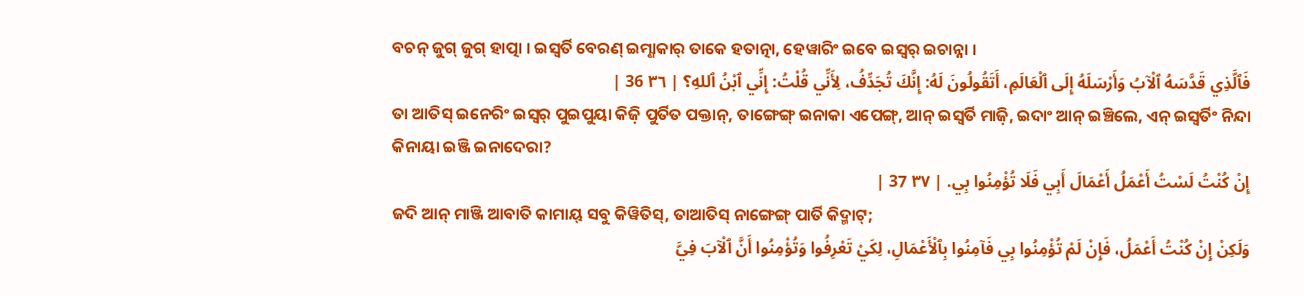ବଚନ୍ ଜୁଗ୍ ଜୁଗ୍ ହାତ୍ପା । ଇସ୍ୱର୍ତି ବେରଣ୍ ଇମ୍ଣାକାର୍ ତାକେ ହତାତ୍ନା, ହେୱାରିଂ ଇବେ ଇସ୍ୱର୍ ଇଚାନ୍ନା ।
فَٱلَّذِي قَدَّسَهُ ٱلْآبُ وَأَرْسَلَهُ إِلَى ٱلْعَالَمِ، أَتَقُولُونَ لَهُ: إِنَّكَ تُجَدِّفُ، لِأَنِّي قُلْتُ: إِنِّي ٱبْنُ ٱللهِ؟ | ٣٦ 36 |
ତା ଆତିସ୍ ଇନେରିଂ ଇସ୍ୱର୍ ପୁଇପୁୟା କିଜ଼ି ପୁର୍ତିତ ପକ୍ତାନ୍, ତାଙ୍ଗେଙ୍ଗ୍ ଇନାକା ଏପେଙ୍ଗ୍, ଆନ୍ ଇସ୍ୱର୍ତି ମାଜ଼ି, ଇଦାଂ ଆନ୍ ଇଞ୍ଚିଲେ, ଏନ୍ ଇସ୍ୱର୍ତିଂ ନିନ୍ଦା କିନାୟା ଇଞ୍ଜି ଇନାଦେରା?
إِنْ كُنْتُ لَسْتُ أَعْمَلُ أَعْمَالَ أَبِي فَلَا تُؤْمِنُوا بِي. | ٣٧ 37 |
ଜଦି ଆନ୍ ମାଞ୍ଜି ଆବାତି କାମାୟ୍ ସବୁ କିୱିତିସ୍, ତାଆତିସ୍ ନାଙ୍ଗେଙ୍ଗ୍ ପାର୍ତି କିଦ୍ମାଟ୍;
وَلَكِنْ إِنْ كُنْتُ أَعْمَلُ، فَإِنْ لَمْ تُؤْمِنُوا بِي فَآمِنُوا بِٱلْأَعْمَالِ، لِكَيْ تَعْرِفُوا وَتُؤْمِنُوا أَنَّ ٱلْآبَ فِيَّ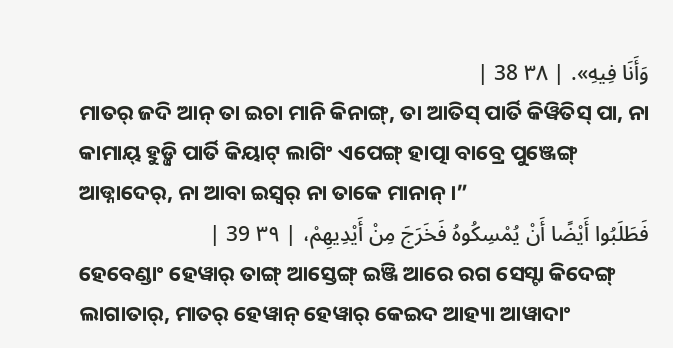وَأَنَا فِيهِ». | ٣٨ 38 |
ମାତର୍ ଜଦି ଆନ୍ ତା ଇଚା ମାନି କିନାଙ୍ଗ୍, ତା ଆତିସ୍ ପାର୍ତି କିୱିତିସ୍ ପା, ନା କାମାୟ୍ ହୁଡ଼୍ଜି ପାର୍ତି କିୟାଟ୍ ଲାଗିଂ ଏପେଙ୍ଗ୍ ହାତ୍ପା ବାବ୍ରେ ପୁଞ୍ଜେଙ୍ଗ୍ ଆଡ୍ନାଦେର୍, ନା ଆବା ଇସ୍ୱର୍ ନା ତାକେ ମାନାନ୍ ।”
فَطَلَبُوا أَيْضًا أَنْ يُمْسِكُوهُ فَخَرَجَ مِنْ أَيْدِيهِمْ، | ٣٩ 39 |
ହେବେଣ୍ଡାଂ ହେୱାର୍ ତାଙ୍ଗ୍ ଆସ୍ତେଙ୍ଗ୍ ଇଞ୍ଜି ଆରେ ରଗ ସେସ୍ଟା କିଦେଙ୍ଗ୍ ଲାଗାତାର୍, ମାତର୍ ହେୱାନ୍ ହେୱାର୍ କେଇଦ ଆହ୍ୟା ଆୱାଦାଂ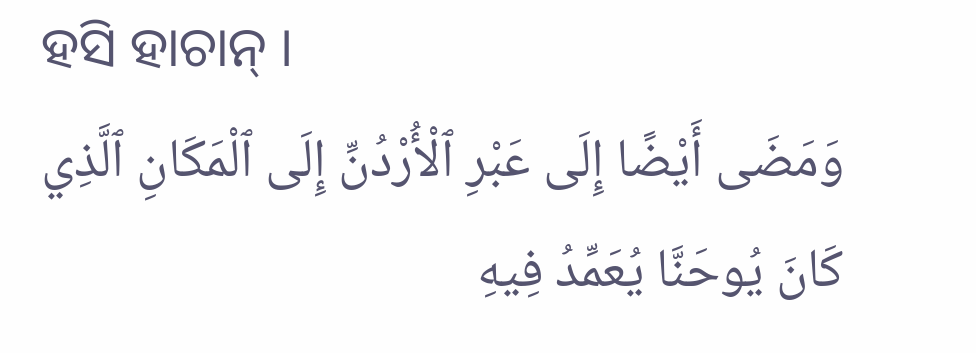ହସି ହାଚାନ୍ ।
وَمَضَى أَيْضًا إِلَى عَبْرِ ٱلْأُرْدُنِّ إِلَى ٱلْمَكَانِ ٱلَّذِي كَانَ يُوحَنَّا يُعَمِّدُ فِيهِ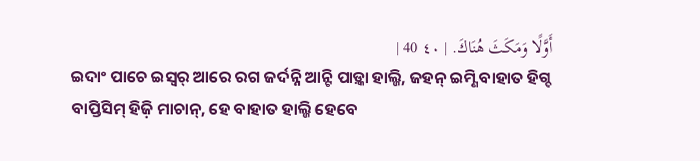أَوَّلًا وَمَكَثَ هُنَاكَ. | ٤٠ 40 |
ଇଦାଂ ପାଚେ ଇସ୍ୱର୍ ଆରେ ରଗ ଜର୍ଦନ୍ନି ଆନ୍ଟି ପାଡ଼୍କା ହାଲ୍ଜି, ଜହନ୍ ଇମ୍ଣି ବାହାତ ହିଗ୍ଦ ବାପ୍ତିସିମ୍ ହିଜ଼ି ମାଚାନ୍, ହେ ବାହାତ ହାଲ୍ଜି ହେବେ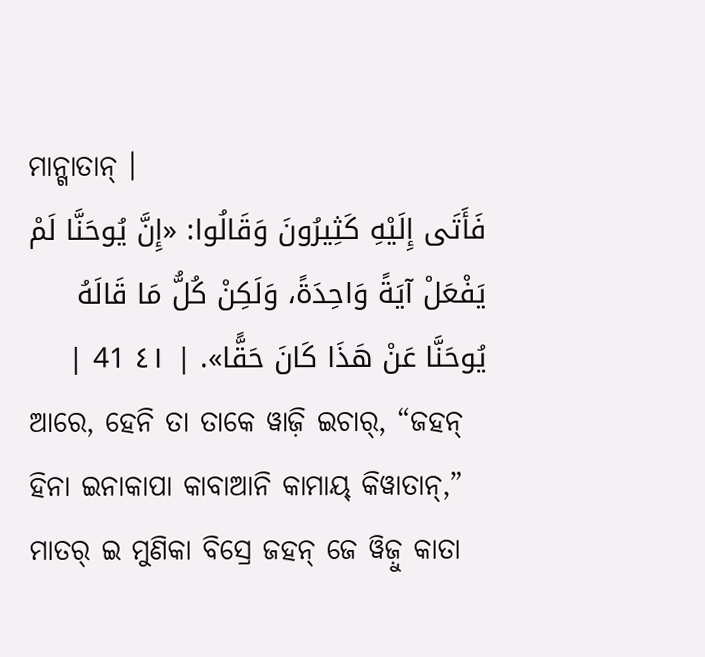ମାନ୍ଗାତାନ୍ ।
فَأَتَى إِلَيْهِ كَثِيرُونَ وَقَالُوا: «إِنَّ يُوحَنَّا لَمْ يَفْعَلْ آيَةً وَاحِدَةً، وَلَكِنْ كُلُّ مَا قَالَهُ يُوحَنَّا عَنْ هَذَا كَانَ حَقًّا». | ٤١ 41 |
ଆରେ, ହେନି ତା ତାକେ ୱାଜ଼ି ଇଚାର୍, “ଜହନ୍ ହିନା ଇନାକାପା କାବାଆନି କାମାୟ୍ କିୱାତାନ୍,” ମାତର୍ ଇ ମୁଣିକା ବିସ୍ରେ ଜହନ୍ ଜେ ୱିଜ଼ୁ କାତା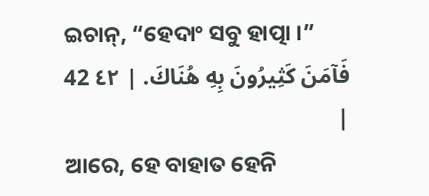ଇଚାନ୍, “ହେଦାଂ ସବୁ ହାତ୍ପା ।”
فَآمَنَ كَثِيرُونَ بِهِ هُنَاكَ. | ٤٢ 42 |
ଆରେ, ହେ ବାହାତ ହେନି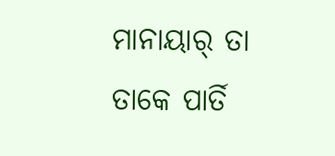ମାନାୟାର୍ ତା ତାକେ ପାର୍ତି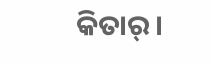କିତାର୍ ।